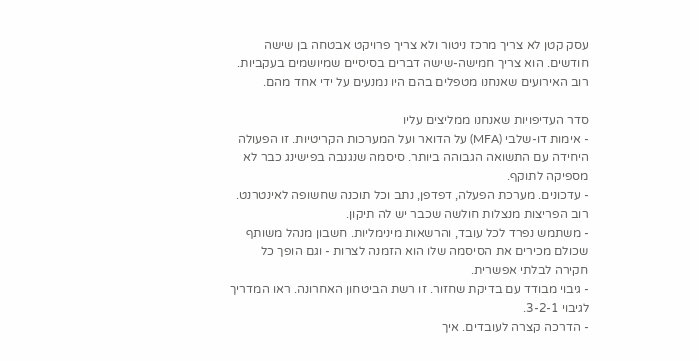עסק קטן לא צריך מרכז ניטור ולא צריך פרויקט אבטחה בן שישה חודשים. הוא צריך חמישה-שישה דברים בסיסיים שמיושמים בעקביות. רוב האירועים שאנחנו מטפלים בהם היו נמנעים על ידי אחד מהם.

סדר העדיפויות שאנחנו ממליצים עליו
- אימות דו-שלבי (MFA) על הדואר ועל המערכות הקריטיות. זו הפעולה היחידה עם התשואה הגבוהה ביותר. סיסמה שנגנבה בפישינג כבר לא מספיקה לתוקף.
- עדכונים. מערכת הפעלה, דפדפן, נתב וכל תוכנה שחשופה לאינטרנט. רוב הפריצות מנצלות חולשה שכבר יש לה תיקון.
- משתמש נפרד לכל עובד, והרשאות מינימליות. חשבון מנהל משותף שכולם מכירים את הסיסמה שלו הוא הזמנה לצרות - וגם הופך כל חקירה לבלתי אפשרית.
- גיבוי מבודד עם בדיקת שחזור. זו רשת הביטחון האחרונה. ראו המדריך לגיבוי 3-2-1.
- הדרכה קצרה לעובדים. איך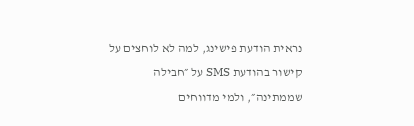נראית הודעת פישינג, למה לא לוחצים על קישור בהודעת SMS על ״חבילה שממתינה״, ולמי מדווחים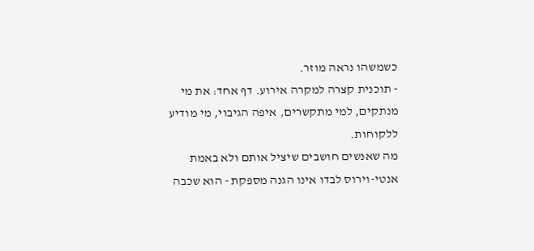כשמשהו נראה מוזר.
- תוכנית קצרה למקרה אירוע. דף אחד: את מי מנתקים, למי מתקשרים, איפה הגיבוי, מי מודיע ללקוחות.
מה שאנשים חושבים שיציל אותם ולא באמת
אנטי-וירוס לבדו אינו הגנה מספקת - הוא שכבה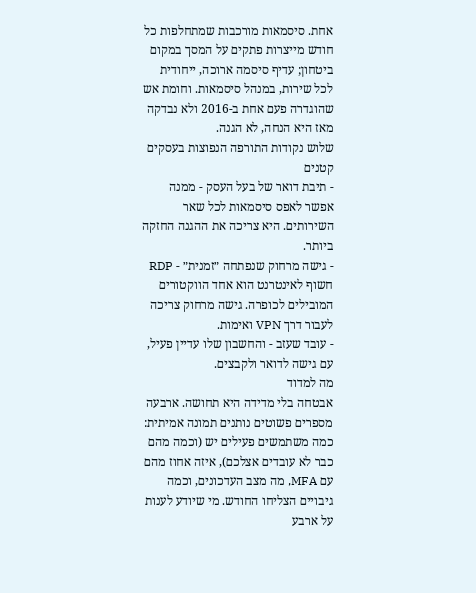אחת. סיסמאות מורכבות שמתחלפות כל חודש מייצרות פתקים על המסך במקום ביטחון; עדיף סיסמה ארוכה, ייחודית לכל שירות, במנהל סיסמאות. וחומת אש שהוגדרה פעם אחת ב-2016 ולא נבדקה מאז היא הנחה, לא הגנה.
שלוש נקודות התורפה הנפוצות בעסקים קטנים
- תיבת דואר של בעל העסק - ממנה אפשר לאפס סיסמאות לכל שאר השירותים. היא צריכה את ההגנה החזקה ביותר.
- גישה מרחוק שנפתחה ״זמנית״ - RDP חשוף לאינטרנט הוא אחד הווקטורים המובילים לכופרה. גישה מרחוק צריכה לעבור דרך VPN ואימות.
- עובד שעזב - והחשבון שלו עדיין פעיל, עם גישה לדואר ולקבצים.
מה למדוד
אבטחה בלי מדידה היא תחושה. ארבעה מספרים פשוטים נותנים תמונה אמיתית: כמה משתמשים פעילים יש (וכמה מהם כבר לא עובדים אצלכם), איזה אחוז מהם עם MFA, מה מצב העדכונים, וכמה גיבויים הצליחו החודש. מי שיודע לענות על ארבע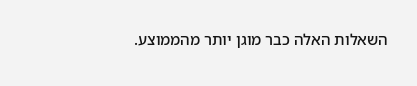השאלות האלה כבר מוגן יותר מהממוצע.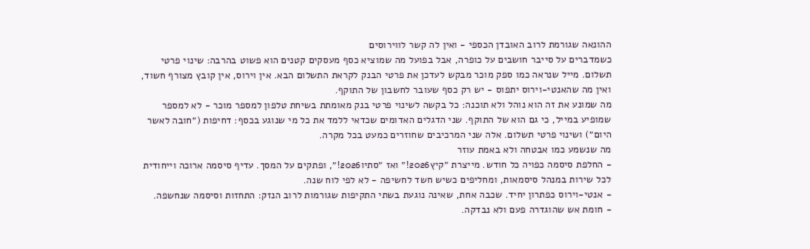ההונאה שגורמת לרוב האובדן הכספי - ואין לה קשר לווירוסים
כשמדברים על סייבר חושבים על כופרה, אבל בפועל מה שמוציא כסף מעסקים קטנים הוא פשוט בהרבה: שינוי פרטי תשלום. מייל שנראה כמו ספק מוכר מבקש לעדכן את פרטי הבנק לקראת התשלום הבא. אין וירוס, אין קובץ מצורף חשוד, ואין מה שהאנטי-וירוס יתפוס - יש רק כסף שעובר לחשבון של התוקף.
מה שמונע את זה הוא נוהל ולא תוכנה: כל בקשה לשינוי פרטי בנק מאומתת בשיחת טלפון למספר מוכר - לא למספר שמופיע במייל, כי גם הוא של התוקף. שני הדגלים האדומים שכדאי ללמד את כל מי שנוגע בכסף: דחיפות (״חובה לאשר היום״) ושינוי פרטי תשלום. אלה שני המרכיבים שחוזרים כמעט בכל מקרה.
מה שנשמע כמו אבטחה ולא באמת עוזר
- החלפת סיסמה כפויה כל חודש. מייצרת ״קיץ2026!״ ואז ״סתיו2026!״, ופתקים על המסך. עדיף סיסמה ארוכה וייחודית לכל שירות במנהל סיסמאות, ומחליפים כשיש חשד לחשיפה - לא לפי לוח שנה.
- אנטי-וירוס כפתרון יחיד. שכבה אחת, שאינה נוגעת בשתי התקיפות שגורמות לרוב הנזק: התחזות וסיסמה שנחשפה.
- חומת אש שהוגדרה פעם ולא נבדקה.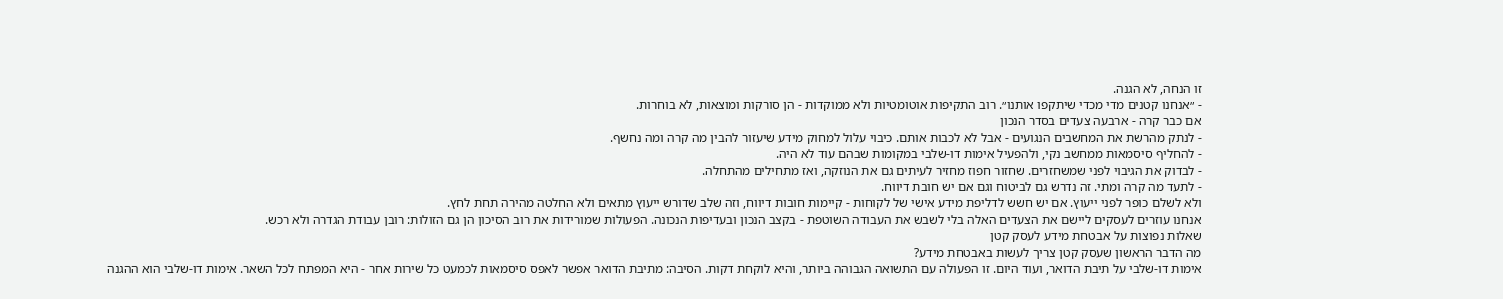זו הנחה, לא הגנה.
- ״אנחנו קטנים מדי מכדי שיתקפו אותנו״. רוב התקיפות אוטומטיות ולא ממוקדות - הן סורקות ומוצאות, לא בוחרות.
אם כבר קרה - ארבעה צעדים בסדר הנכון
- לנתק מהרשת את המחשבים הנגועים - אבל לא לכבות אותם. כיבוי עלול למחוק מידע שיעזור להבין מה קרה ומה נחשף.
- להחליף סיסמאות ממחשב נקי, ולהפעיל אימות דו-שלבי במקומות שבהם עוד לא היה.
- לבדוק את הגיבוי לפני שמשחזרים. שחזור חפוז מחזיר לעיתים גם את הנוזקה, ואז מתחילים מהתחלה.
- לתעד מה קרה ומתי. זה נדרש גם לביטוח וגם אם יש חובת דיווח.
ולא לשלם כופר לפני ייעוץ. אם יש חשש לדליפת מידע אישי של לקוחות - קיימות חובות דיווח, וזה שלב שדורש ייעוץ מתאים ולא החלטה מהירה תחת לחץ.
אנחנו עוזרים לעסקים ליישם את הצעדים האלה בלי לשבש את העבודה השוטפת - בקצב הנכון ובעדיפות הנכונה. הפעולות שמורידות את רוב הסיכון הן גם הזולות: רובן עבודת הגדרה ולא רכש.
שאלות נפוצות על אבטחת מידע לעסק קטן
מה הדבר הראשון שעסק קטן צריך לעשות באבטחת מידע?
אימות דו-שלבי על תיבת הדואר, ועוד היום. זו הפעולה עם התשואה הגבוהה ביותר, והיא לוקחת דקות. הסיבה: מתיבת הדואר אפשר לאפס סיסמאות לכמעט כל שירות אחר - היא המפתח לכל השאר. אימות דו-שלבי הוא ההגנה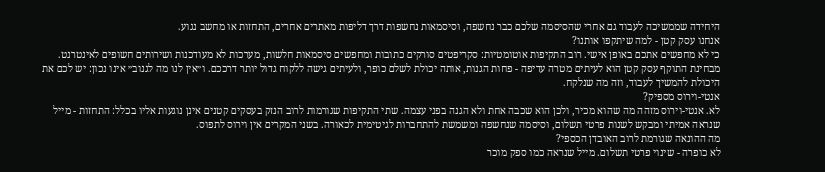היחידה שממשיכה לעבוד גם אחרי שהסיסמה שלכם כבר נחשפה, וסיסמאות נחשפות דרך דליפות מאתרים אחרים, התחזות או מחשב נגוע.
אנחנו עסק קטן - למה שיתקפו אותנו?
כי לא מחפשים אתכם באופן אישי. רוב התקיפות אוטומטיות: סקריפטים סורקים כתובות ומחפשים סיסמאות חלשות, מערכות לא מעודכנות ושירותים חשופים לאינטרנט. מבחינת התוקף עסק קטן הוא לעיתים מטרה עדיפה - פחות הגנות, אותה יכולת לשלם כופר, ולעיתים גישה ללקוח גדול יותר דרככם. ו״אין לנו מה לגנוב״ אינו נכון: יש לכם את היכולת להמשיך לעבוד, וזה מה שנלקח.
אנטי-וירוס מספיק?
לא. אנטי-וירוס מזהה מה שהוא מכיר, ולכן הוא שכבה אחת ולא הגנה בפני עצמה. שתי התקיפות שגורמות לרוב הנזק בעסקים קטנים אינן נוגעות אליו בכלל: התחזות - מייל שנראה אמיתי ומבקש לשנות פרטי תשלום, וסיסמה שנחשפה ומשמשת להתחברות לגיטימית לכאורה. בשני המקרים אין וירוס לתפוס.
מה ההונאה שגורמת לרוב האובדן הכספי?
לא כופרה - שינוי פרטי תשלום. מייל שנראה כמו ספק מוכר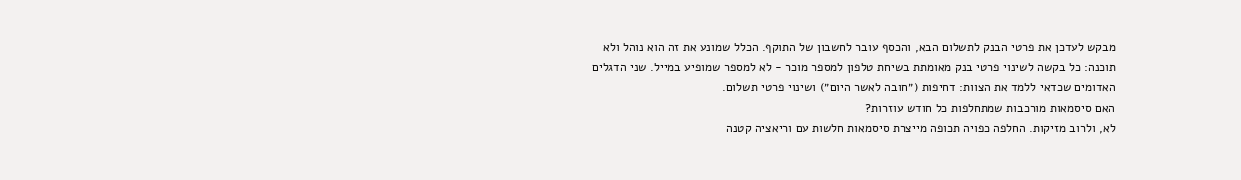מבקש לעדכן את פרטי הבנק לתשלום הבא, והכסף עובר לחשבון של התוקף. הכלל שמונע את זה הוא נוהל ולא תוכנה: כל בקשה לשינוי פרטי בנק מאומתת בשיחת טלפון למספר מוכר - לא למספר שמופיע במייל. שני הדגלים האדומים שכדאי ללמד את הצוות: דחיפות (״חובה לאשר היום״) ושינוי פרטי תשלום.
האם סיסמאות מורכבות שמתחלפות כל חודש עוזרות?
לא, ולרוב מזיקות. החלפה כפויה תכופה מייצרת סיסמאות חלשות עם וריאציה קטנה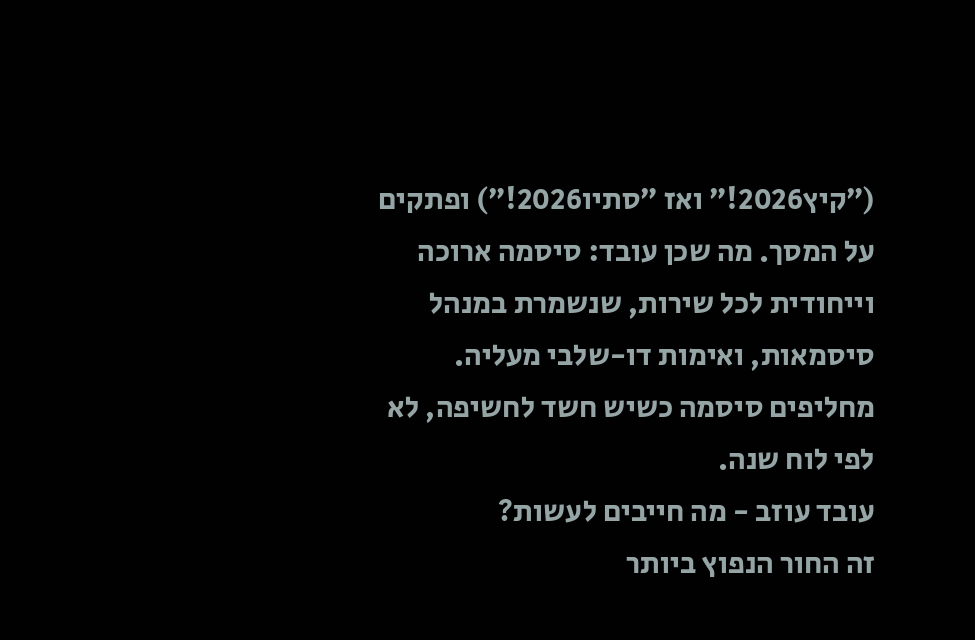(״קיץ2026!״ ואז ״סתיו2026!״) ופתקים על המסך. מה שכן עובד: סיסמה ארוכה וייחודית לכל שירות, שנשמרת במנהל סיסמאות, ואימות דו-שלבי מעליה. מחליפים סיסמה כשיש חשד לחשיפה, לא לפי לוח שנה.
עובד עוזב - מה חייבים לעשות?
זה החור הנפוץ ביותר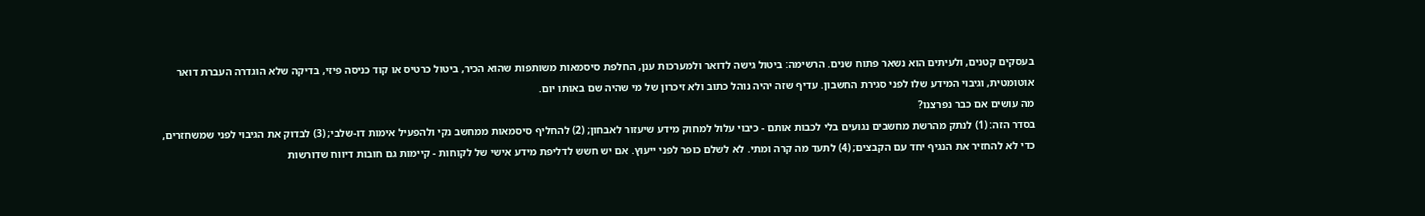בעסקים קטנים, ולעיתים הוא נשאר פתוח שנים. הרשימה: ביטול גישה לדואר ולמערכות ענן, החלפת סיסמאות משותפות שהוא הכיר, ביטול כרטיס או קוד כניסה פיזי, בדיקה שלא הוגדרה העברת דואר אוטומטית, וגיבוי המידע שלו לפני סגירת החשבון. עדיף שזה יהיה נוהל כתוב ולא זיכרון של מי שהיה שם באותו יום.
מה עושים אם כבר נפרצנו?
בסדר הזה: (1) לנתק מהרשת מחשבים נגועים בלי לכבות אותם - כיבוי עלול למחוק מידע שיעזור לאבחון; (2) להחליף סיסמאות ממחשב נקי ולהפעיל אימות דו-שלבי; (3) לבדוק את הגיבוי לפני שמשחזרים, כדי לא להחזיר את הנגיף יחד עם הקבצים; (4) לתעד מה קרה ומתי. לא לשלם כופר לפני ייעוץ. אם יש חשש לדליפת מידע אישי של לקוחות - קיימות גם חובות דיווח שדורשות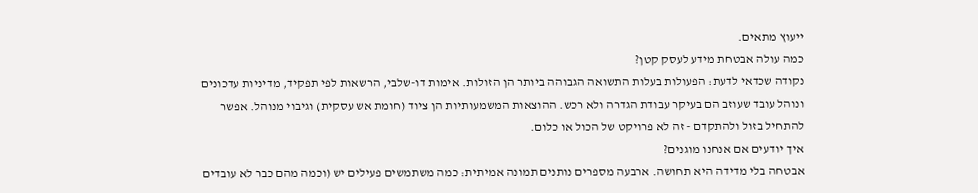ייעוץ מתאים.
כמה עולה אבטחת מידע לעסק קטן?
נקודה שכדאי לדעת: הפעולות בעלות התשואה הגבוהה ביותר הן הזולות. אימות דו-שלבי, הרשאות לפי תפקיד, מדיניות עדכונים ונוהל עובד שעוזב הם בעיקר עבודת הגדרה ולא רכש. ההוצאות המשמעותיות הן ציוד (חומת אש עסקית) וגיבוי מנוהל. אפשר להתחיל בזול ולהתקדם - זה לא פרויקט של הכול או כלום.
איך יודעים אם אנחנו מוגנים?
אבטחה בלי מדידה היא תחושה. ארבעה מספרים נותנים תמונה אמיתית: כמה משתמשים פעילים יש (וכמה מהם כבר לא עובדים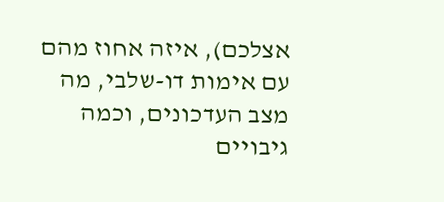אצלכם), איזה אחוז מהם עם אימות דו-שלבי, מה מצב העדכונים, וכמה גיבויים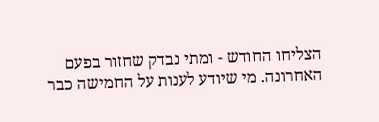הצליחו החודש - ומתי נבדק שחזור בפעם האחרונה. מי שיודע לענות על החמישה כבר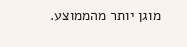מוגן יותר מהממוצע.